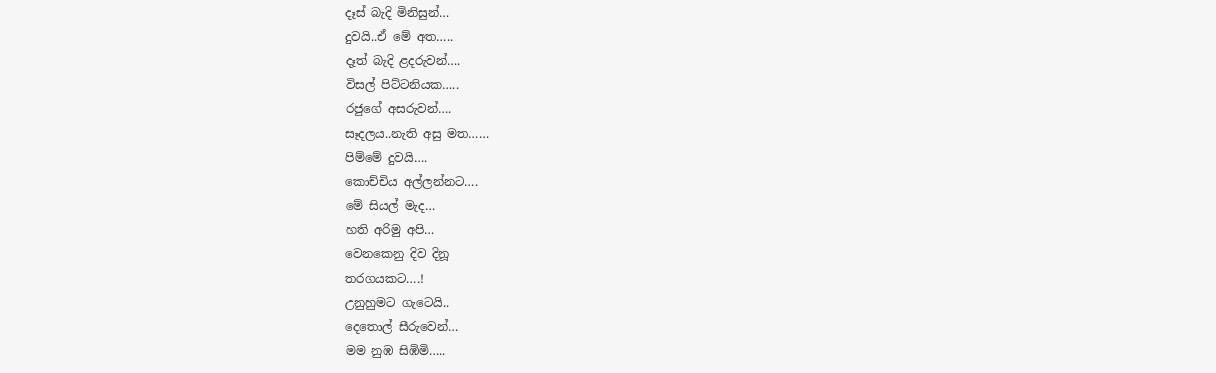දෑස් බැදි මිනිසුන්…
දුවයි..ඒ මේ අත…..
දෑත් බැදි ළදරුවන්….
විසල් පිට්ටනියක…..
රජුගේ අසරුවන්….
සෑදලය..නැති අසු මත……
පිම්මේ දුවයි….
කොච්චිය අල්ලන්නට….
මේ සියල් මැද…
හති අරිමු අපි…
වෙනකෙනු දිව දිනූ
තරගයකට….!
උනුහුමට ගැටෙයි..
දෙතොල් සීරුවෙන්…
මම නුඹ සිඹිමි…..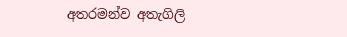අතරමන්ව අතැගිලි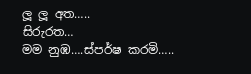ලූ ලූ අත…..
සිරුරත…
මම නුඹ….ස්පර්ෂ කරමි…..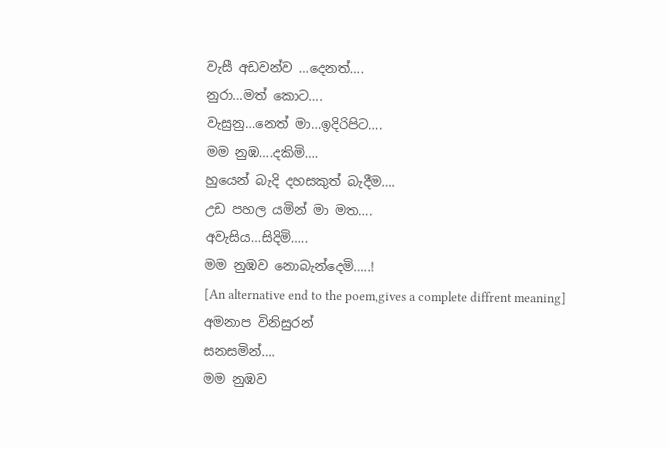වැසී අඩවන්ව …දෙනත්….
නුරා…මත් කොට….
වැසුනු…නෙත් මා…ඉදිරිපිට….
මම නුඹ….දකිමි….
හුයෙන් බැදි දහසකුත් බැදීම….
උඩ පහල යමින් මා මත….
අවැසිය…සිදිමි…..
මම නුඹව නොබැන්දෙමි…..!
[An alternative end to the poem,gives a complete diffrent meaning]
අමනාප විනිසුරන්
සනසමින්….
මම නුඹව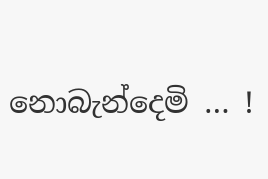නොබැන්දෙමි … !